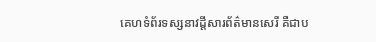គេហទំព័រទស្សនាវដ្តីសារព័ត៌មានសេរី គឺជាប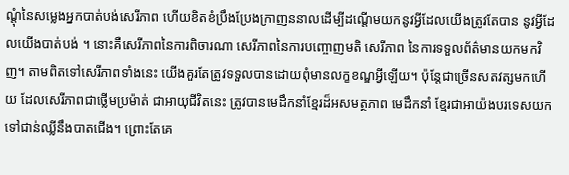ណ្តុំនៃសម្លេងអ្នកបាត់បង់សេរីភាព ហើយខិតខំប្រឹងប្រែងក្រាញននាលដើម្បីដណ្តើមយកនូវអ្វីដែលយើងត្រូវតែបាន នូវអ្វីដែលយើងបាត់បង់ ។ នោះគឺសេរីភាពនៃការពិចារណា សេរីភាពនៃការបញ្ចោញមតិ សេរីភាព នៃការទទួលព័ត៌មានយកមកវិញ។ តាមពិតទៅសេរីភាពទាំងនេះ យើងគួរតែត្រូវទទួលបានដោយពុំមានលក្ខខណ្ឌអ្វីឡើយ។ ប៉ុន្តែជាច្រើនសតវត្សមកហើយ ដែលសេរីភាពជាថ្លើមប្រម៉ាត់ ជាអាយុជីវិតនេះ ត្រូវបានមេដឹកនាំខ្មែរដ៏អសមត្ថភាព មេដឹកនាំ ខ្មែរជាអាយ៉ងបរទេសយកទៅជាន់ឈ្លីនឹងបាតជើង។ ព្រោះតែគេ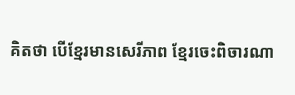គិតថា បើខ្មែរមានសេរីភាព ខ្មែរចេះពិចារណា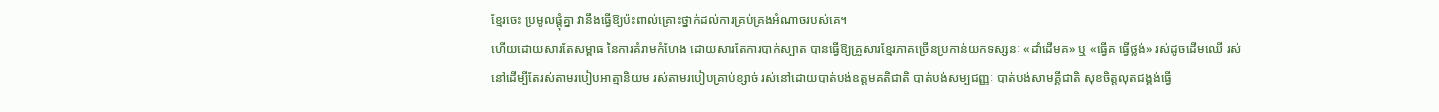ខ្មែរចេះ ប្រមូលផ្តុំគ្នា វានឹងធ្វើឱ្យប៉ះពាល់គ្រោះថ្នាក់ដល់ការគ្រប់គ្រងអំណាចរបស់គេ។
ហើយដោយសារតែសម្ពាធ នៃការគំរាមកំហែង ដោយសារតែការបាក់ស្បាត បានធ្វើឱ្យគ្រួសារខ្មែរភាគច្រើនប្រកាន់យកទស្សនៈ «ដាំដើមគ» ឬ «ធ្វើគ ធ្វើថ្លង់» រស់ដូចដើមឈើ រស់នៅដើម្បីតែរស់តាមរបៀបអាត្មានិយម រស់តាមរបៀបគ្រាប់ខ្សាច់ រស់នៅដោយបាត់បង់ឧត្តមគតិជាតិ បាត់បង់សម្បជញ្ញៈ បាត់បង់សាមគ្គីជាតិ សុខចិត្តលុតជង្គង់ធ្វើ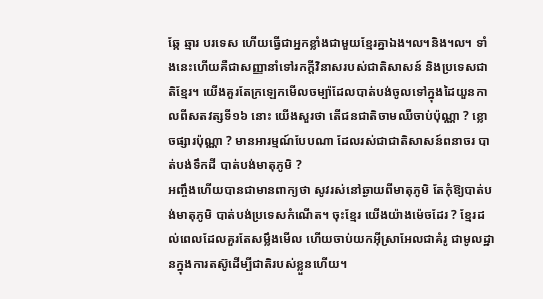ឆ្កែ ឆ្មារ បរទេស ហើយធ្វើជាអ្នកខ្លាំងជាមួយខ្មែរគ្នាឯង៘និង៘ ទាំងនេះហើយគឺជាសញ្ញានាំទៅរកក្តីវិនាសរបស់ជាតិសាសន៍ និងប្រទេសជាតិខ្មែរ។ យើងគួរតែក្រឡេកមើលចម្ប៉ាដែលបាត់បង់ចូលទៅក្នុងដៃយួនកាលពីសតវត្សទី១៦ នោះ យើងសួរថា តើជនជាតិចាមឈឺចាប់ប៉ុណ្ណា ? ខ្លោចផ្សារប៉ុណ្ណា ? មានអារម្មណ៍បែបណា ដែលរស់ជាជាតិសាសន៍ពនាចរ បាត់បង់ទឹកដី បាត់បង់មាតុភូមិ ?
អញ្ចឹងហើយបានជាមានពាក្យថា សូវរស់នៅឆ្ងាយពីមាតុភូមិ តែកុំឱ្យបាត់បង់មាតុភូមិ បាត់បង់ប្រទេសកំណើត។ ចុះខ្មែរ យើងយ៉ាងម៉េចដែរ ? ខ្មែរដល់ពេលដែលគួរតែសម្លឹងមើល ហើយចាប់យកអ៊ីស្រាអែលជាគំរូ ជាមូលដ្ឋានក្នុងការតស៊ូដើម្បីជាតិរបស់ខ្លួនហើយ។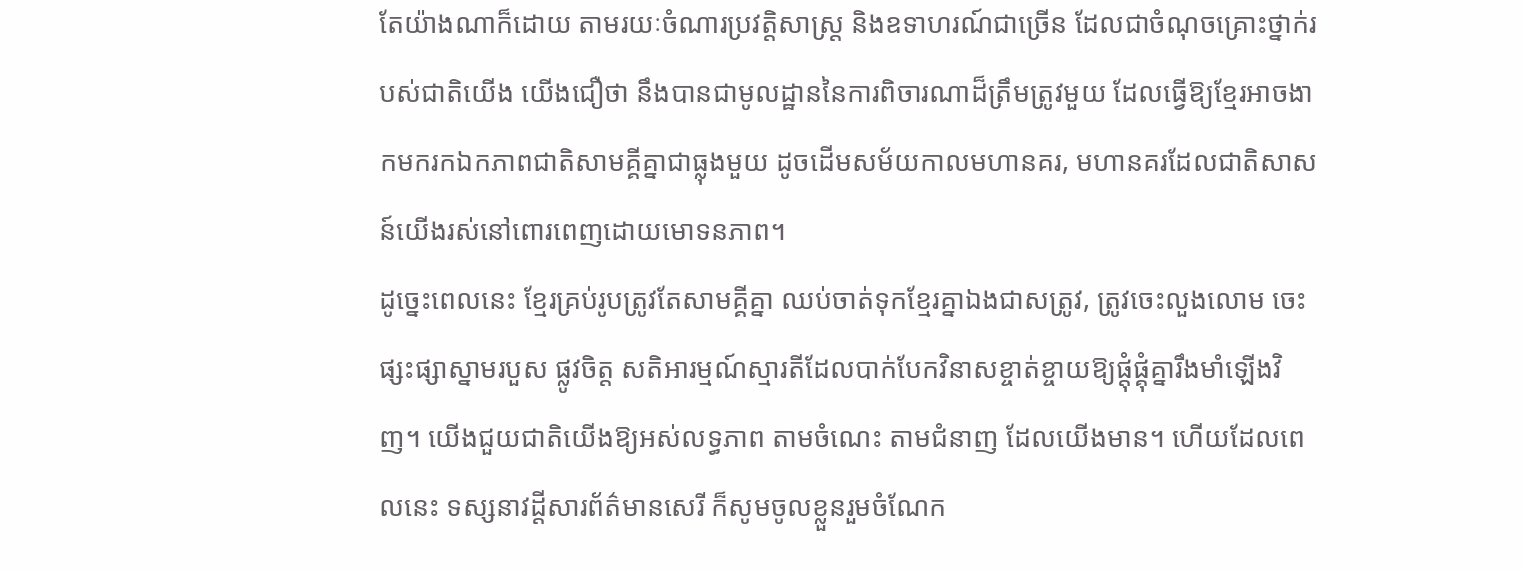តែយ៉ាងណាក៏ដោយ តាមរយៈចំណារប្រវត្តិសាស្ត្រ និងឧទាហរណ៍ជាច្រើន ដែលជាចំណុចគ្រោះថ្នាក់របស់ជាតិយើង យើងជឿថា នឹងបានជាមូលដ្ឋាននៃការពិចារណាដ៏ត្រឹមត្រូវមួយ ដែលធ្វើឱ្យខ្មែរអាចងាកមករកឯកភាពជាតិសាមគ្គីគ្នាជាធ្លុងមួយ ដូចដើមសម័យកាលមហានគរ, មហានគរដែលជាតិសាសន៍យើងរស់នៅពោរពេញដោយមោទនភាព។
ដូច្នេះពេលនេះ ខ្មែរគ្រប់រូបត្រូវតែសាមគ្គីគ្នា ឈប់ចាត់ទុកខ្មែរគ្នាឯងជាសត្រូវ, ត្រូវចេះលួងលោម ចេះផ្សះផ្សាស្នាមរបួស ផ្លូវចិត្ត សតិអារម្មណ៍ស្មារតីដែលបាក់បែកវិនាសខ្ចាត់ខ្ចាយឱ្យផ្តុំផ្គុំគ្នារឹងមាំឡើងវិញ។ យើងជួយជាតិយើងឱ្យអស់លទ្ធភាព តាមចំណេះ តាមជំនាញ ដែលយើងមាន។ ហើយដែលពេលនេះ ទស្សនាវដ្តីសារព័ត៌មានសេរី ក៏សូមចូលខ្លួនរួមចំណែក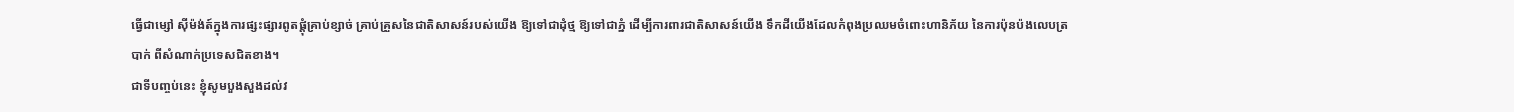ធ្វើជាម្សៅ ស៊ីម៉ង់ត៍ក្នុងការផ្សះផ្សារពូតផ្តុំគ្រាប់ខ្សាច់ គ្រាប់គ្រួសនៃជាតិសាសន៍របស់យើង ឱ្យទៅជាដុំថ្ម ឱ្យទៅជាភ្នំ ដើម្បីការពារជាតិសាសន៍យើង ទឹកដីយើងដែលកំពុងប្រឈមចំពោះហានិភ័យ នៃការប៉ុនប៉ងលេបត្របាក់ ពីសំណាក់ប្រទេសជិតខាង។
ជាទីបញ្ចប់នេះ ខ្ញុំសូមបួងសួងដល់វ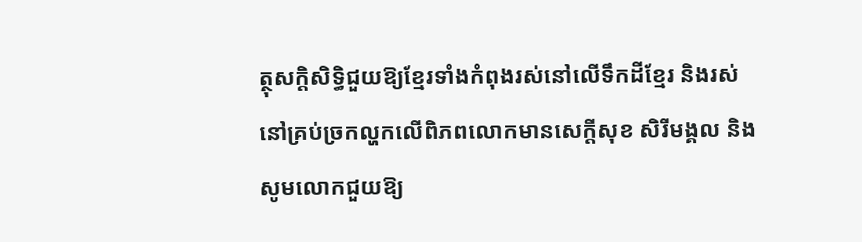ត្ថុសក្តិសិទ្ធិជួយឱ្យខ្មែរទាំងកំពុងរស់នៅលើទឹកដីខ្មែរ និងរស់នៅគ្រប់ច្រកល្ហកលើពិភពលោកមានសេក្តីសុខ សិរីមង្គល និងសូមលោកជួយឱ្យ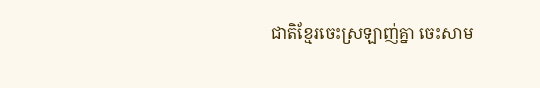ជាតិខ្មែរចេះស្រឡាញ់គ្នា ចេះសាម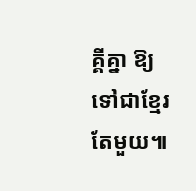គ្គីគ្នា ឱ្យទៅជាខ្មែរតែមួយ៕